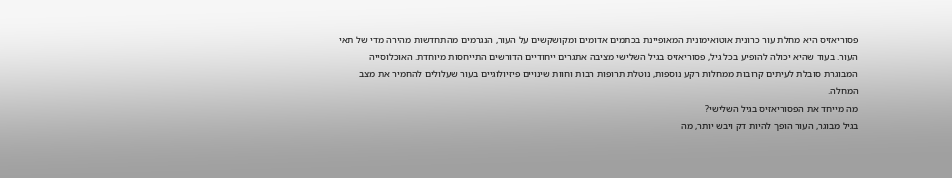פסוריאזיס היא מחלת עור כרונית אוטואימונית המאופיינת בכתמים אדומים ומקושקשים על העור, הנגרמים מהתחדשות מהירה מדי של תאי העור. בעוד שהיא יכולה להופיע בכל גיל, פסוריאזיס בגיל השלישי מציבה אתגרים ייחודיים הדורשים התייחסות מיוחדת. האוכלוסייה המבוגרת סובלת לעיתים קרובות ממחלות רקע נוספות, נוטלת תרופות רבות וחוות שינויים פיזיולוגיים בעור שעלולים להחמיר את מצב המחלה.
מה מייחד את הפסוריאזיס בגיל השלישי?
בגיל מבוגר, העור הופך להיות דק ויבש יותר, מה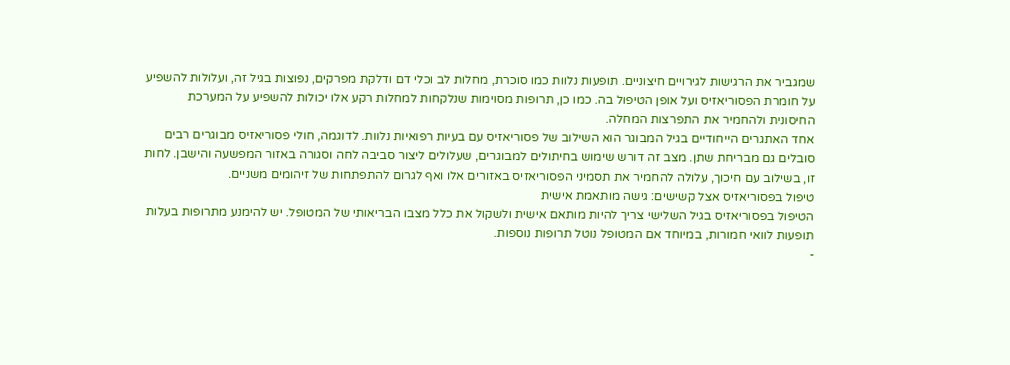שמגביר את הרגישות לגירויים חיצוניים. תופעות נלוות כמו סוכרת, מחלות לב וכלי דם ודלקת מפרקים, נפוצות בגיל זה, ועלולות להשפיע על חומרת הפסוריאזיס ועל אופן הטיפול בה. כמו כן, תרופות מסוימות שנלקחות למחלות רקע אלו יכולות להשפיע על המערכת החיסונית ולהחמיר את התפרצות המחלה.
אחד האתגרים הייחודיים בגיל המבוגר הוא השילוב של פסוריאזיס עם בעיות רפואיות נלוות. לדוגמה, חולי פסוריאזיס מבוגרים רבים סובלים גם מבריחת שתן. מצב זה דורש שימוש בחיתולים למבוגרים, שעלולים ליצור סביבה לחה וסגורה באזור המפשעה והישבן. לחות זו, בשילוב עם חיכוך, עלולה להחמיר את תסמיני הפסוריאזיס באזורים אלו ואף לגרום להתפתחות של זיהומים משניים.
טיפול בפסוריאזיס אצל קשישים: גישה מותאמת אישית
הטיפול בפסוריאזיס בגיל השלישי צריך להיות מותאם אישית ולשקול את כלל מצבו הבריאותי של המטופל. יש להימנע מתרופות בעלות תופעות לוואי חמורות, במיוחד אם המטופל נוטל תרופות נוספות.
-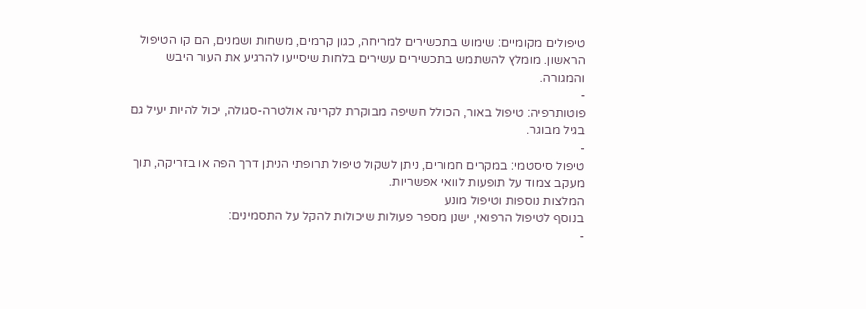טיפולים מקומיים: שימוש בתכשירים למריחה, כגון קרמים, משחות ושמנים, הם קו הטיפול הראשון. מומלץ להשתמש בתכשירים עשירים בלחות שיסייעו להרגיע את העור היבש והמגורה.
-
פוטותרפיה: טיפול באור, הכולל חשיפה מבוקרת לקרינה אולטרה-סגולה, יכול להיות יעיל גם בגיל מבוגר.
-
טיפול סיסטמי: במקרים חמורים, ניתן לשקול טיפול תרופתי הניתן דרך הפה או בזריקה, תוך מעקב צמוד על תופעות לוואי אפשריות.
המלצות נוספות וטיפול מונע
בנוסף לטיפול הרפואי, ישנן מספר פעולות שיכולות להקל על התסמינים:
-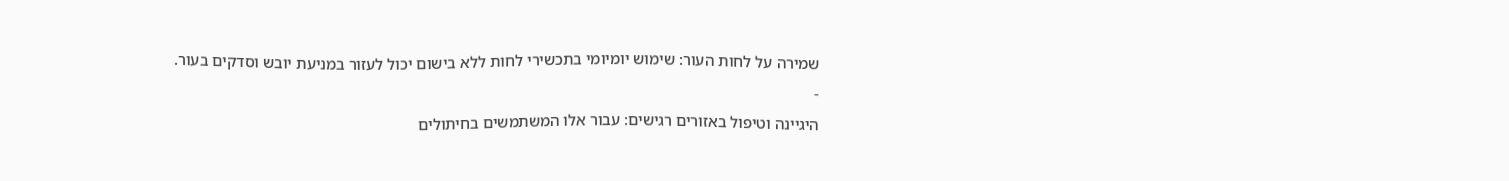שמירה על לחות העור: שימוש יומיומי בתכשירי לחות ללא בישום יכול לעזור במניעת יובש וסדקים בעור.
-
היגיינה וטיפול באזורים רגישים: עבור אלו המשתמשים בחיתולים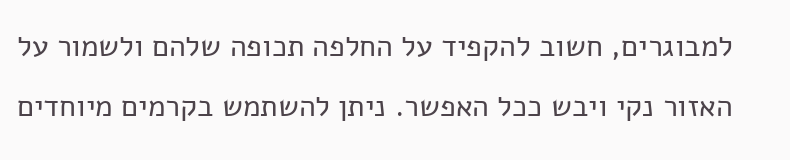למבוגרים, חשוב להקפיד על החלפה תכופה שלהם ולשמור על האזור נקי ויבש ככל האפשר. ניתן להשתמש בקרמים מיוחדים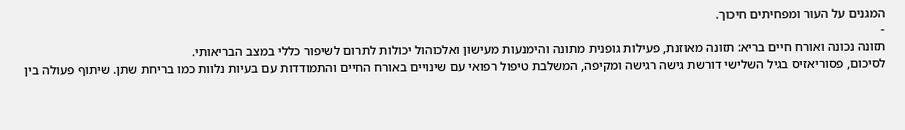המגנים על העור ומפחיתים חיכוך.
-
תזונה נכונה ואורח חיים בריא: תזונה מאוזנת, פעילות גופנית מתונה והימנעות מעישון ואלכוהול יכולות לתרום לשיפור כללי במצב הבריאותי.
לסיכום, פסוריאזיס בגיל השלישי דורשת גישה רגישה ומקיפה, המשלבת טיפול רפואי עם שינויים באורח החיים והתמודדות עם בעיות נלוות כמו בריחת שתן. שיתוף פעולה בין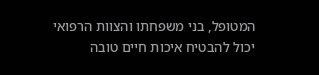המטופל, בני משפחתו והצוות הרפואי יכול להבטיח איכות חיים טובה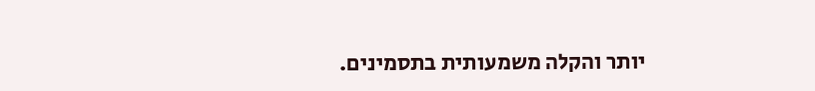יותר והקלה משמעותית בתסמינים.